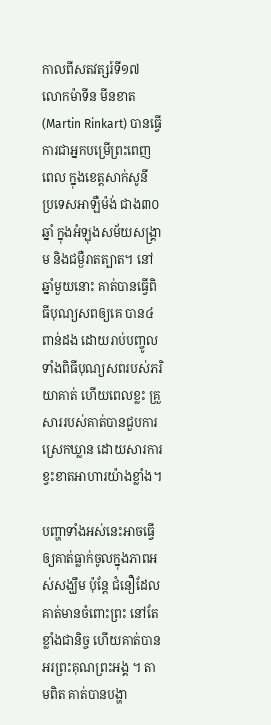កាលពីសតវត្សរ៍ទី១៧ លោកម៉ាទីន មីនខាត(Martin Rinkart) បានធ្វើការជាអ្នកបម្រើព្រះពេញពេល ក្នុងខេត្តសាក់សូនី ប្រទេសអាឡឺម៉ង់ ជាង៣០ឆ្នាំ ក្នុងអំឡុងសម័យសង្រ្គាម និងជម្ងឺរាតត្បាត។ នៅឆ្នាំមួយនោះ គាត់បានធ្វើពិធីបុណ្យសពឲ្យគេ បាន៤ពាន់ដង ដោយរាប់បញ្ចូលទាំងពិធីបុណ្យសពរបស់ភរិយាគាត់ ហើយពេលខ្លះ គ្រួសាររបស់គាត់បានជួបការស្រេកឃ្លាន ដោយសារការខ្វះខាតអាហារយ៉ាងខ្លាំង។

បញ្ហាទាំងអស់នេះអាចធ្វើឲ្យគាត់ធ្លាក់ចូលក្នុងភាពអស់សង្ឃឹម ប៉ុន្តែ ជំនឿដែលគាត់មានចំពោះព្រះ នៅតែខ្លាំងជានិច្ច ហើយគាត់បានអរព្រះគុណព្រះអង្គ ។ តាមពិត គាត់បានបង្ហា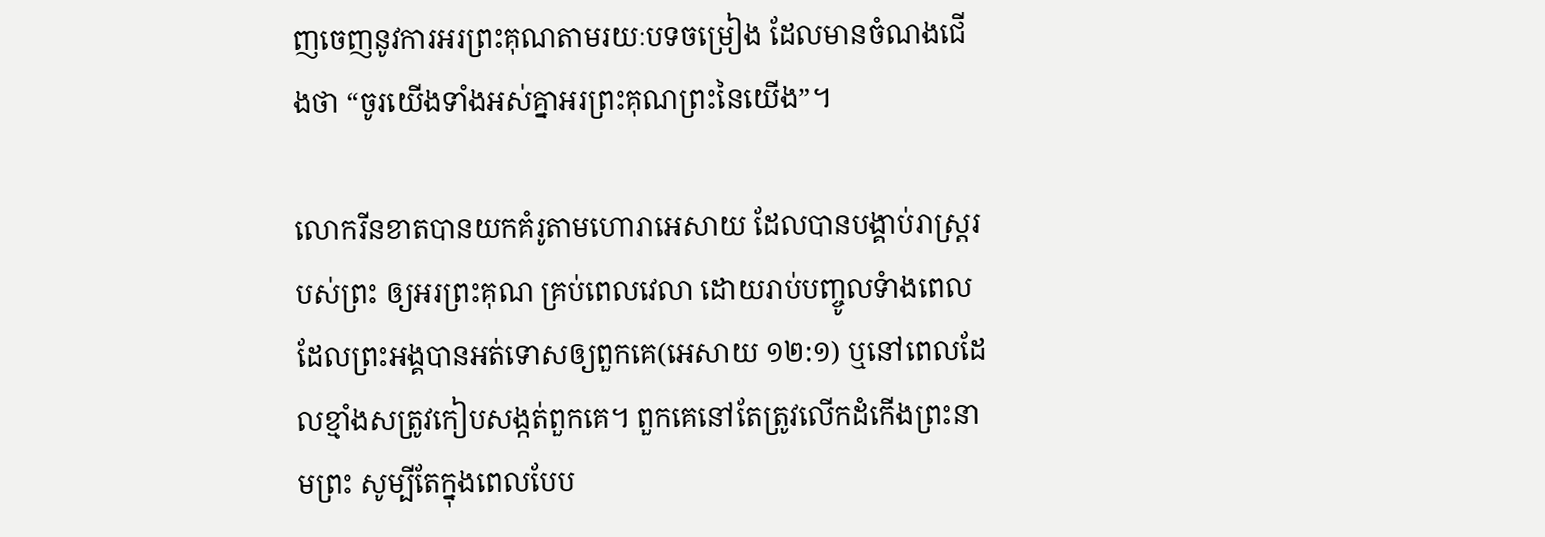ញចេញនូវការអរព្រះគុណតាមរយៈបទចម្រៀង ដែលមានចំណងជើងថា “ចូរយើងទាំងអស់គ្នាអរព្រះគុណព្រះនៃយើង”។

លោករីនខាតបានយកគំរូតាមហោរាអេសាយ ដែលបានបង្គាប់រាស្រ្តរបស់ព្រះ ឲ្យអរព្រះគុណ គ្រប់ពេលវេលា ដោយរាប់បញ្ចូលទំាងពេលដែលព្រះអង្គបានអត់ទោសឲ្យពួកគេ(អេសាយ ១២:១) ឬនៅពេលដែលខ្មាំងសត្រូវកៀបសង្កត់ពួកគេ។ ពួកគេនៅតែត្រូវលើកដំកើងព្រះនាមព្រះ សូម្បីតែក្នុងពេលបែប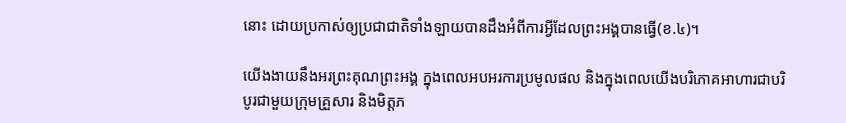នោះ ដោយប្រកាស់ឲ្យប្រជាជាតិទាំងឡាយបានដឹងអំពីការអ្វីដែលព្រះអង្គបានធ្វើ(ខ.៤)។

យើងងាយនឹងអរព្រះគុណព្រះអង្គ ក្នុងពេលអបអរការប្រមូលផល និងក្នុងពេលយើងបរិភោគអាហារជាបរិបូរជាមួយក្រុមគ្រួសារ និងមិត្តភ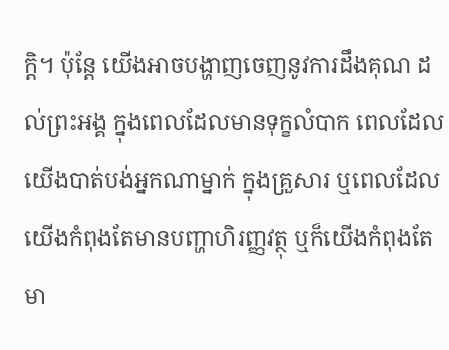ក្តិ។ ប៉ុន្តែ យើងអាចបង្ហាញចេញនូវការដឹងគុណ ដល់ព្រះអង្គ ក្នុងពេលដែលមានទុក្ខលំបាក ពេលដែលយើងបាត់បង់អ្នកណាម្នាក់ ក្នុងគ្រួសារ ឬពេលដែលយើងកំពុងតែមានបញ្ហាហិរញ្ញវត្ថុ ឬក៏យើងកំពុងតែមា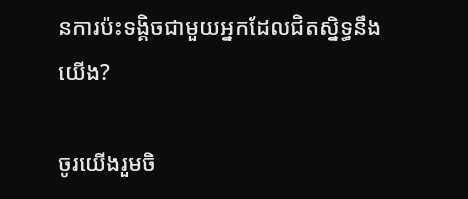នការប៉ះទង្គិចជាមួយអ្នកដែលជិតស្និទ្ធនឹងយើង?

ចូរយើងរួមចិ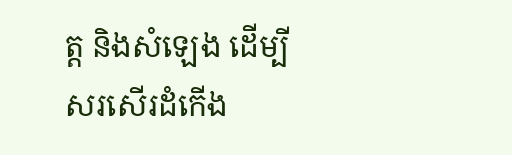ត្ត និងសំឡេង ដើម្បីសរសើរដំកើង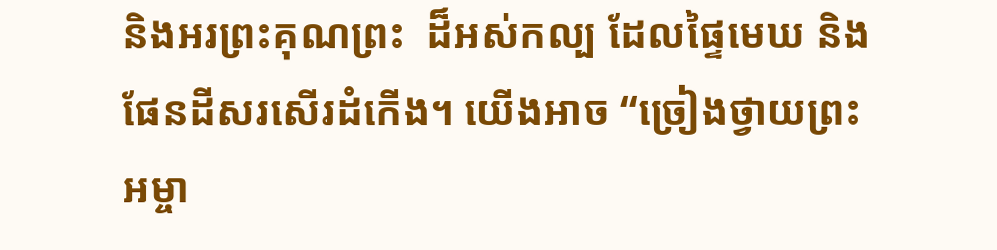និងអរព្រះគុណព្រះ  ដ៏អស់កល្ប ដែលផ្ទៃមេឃ និងផែនដីសរសើរដំកើង។ យើងអាច “ច្រៀងថ្វាយព្រះអម្ចា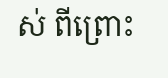ស់ ពីព្រោះ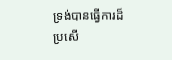ទ្រង់បានធ្វើការដ៏ប្រសើ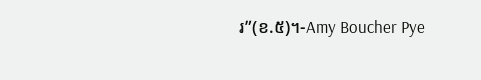រ”(ខ.៥)។-Amy Boucher Pye